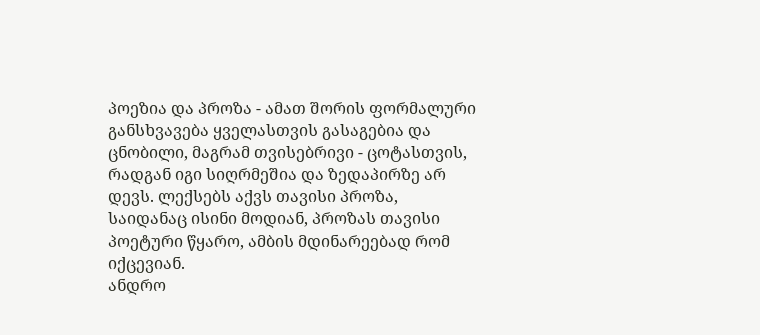პოეზია და პროზა - ამათ შორის ფორმალური განსხვავება ყველასთვის გასაგებია და ცნობილი, მაგრამ თვისებრივი - ცოტასთვის, რადგან იგი სიღრმეშია და ზედაპირზე არ დევს. ლექსებს აქვს თავისი პროზა, საიდანაც ისინი მოდიან, პროზას თავისი პოეტური წყარო, ამბის მდინარეებად რომ იქცევიან.
ანდრო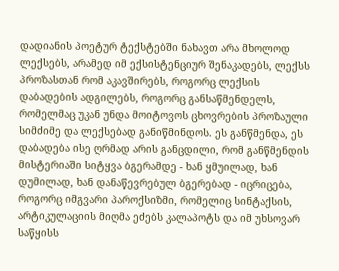დადიანის პოეტურ ტექსტებში ნახავთ არა მხოლოდ ლექსებს, არამედ იმ ექსისტენციურ შენაკადებს, ლექსს პროზასთან რომ აკავშირებს, როგორც ლექსის დაბადების ადგილებს, როგორც განსაწმენდელს, რომელმაც უკან უნდა მოიტოვოს ცხოვრების პროზაული სიმძიმე და ლექსებად განიწმინდოს. ეს განწმენდა, ეს დაბადება ისე ღრმად არის განცდილი, რომ განწმენდის მისტერიაში სიტყვა ბგერამდე - ხან ყმუილად, ხან დუმილად, ხან დანაწევრებულ ბგერებად - იცრიცება, როგორც იმგვარი პაროქსიზმი, რომელიც სინტაქსის, არტიკულაციის მიღმა ეძებს კალაპოტს და იმ უხსოვარ საწყისს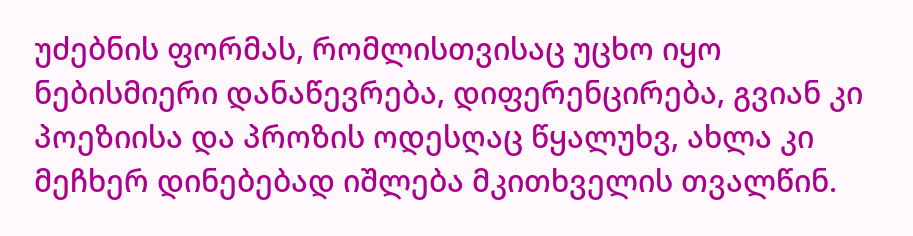უძებნის ფორმას, რომლისთვისაც უცხო იყო ნებისმიერი დანაწევრება, დიფერენცირება, გვიან კი პოეზიისა და პროზის ოდესღაც წყალუხვ, ახლა კი მეჩხერ დინებებად იშლება მკითხველის თვალწინ.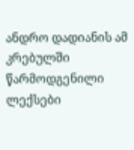ანდრო დადიანის ამ კრებულში წარმოდგენილი ლექსები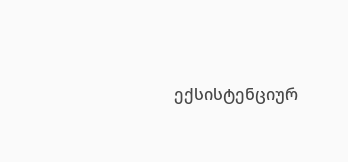ექსისტენციურ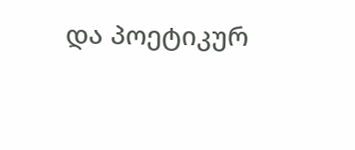და პოეტიკურ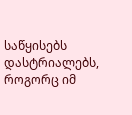საწყისებს დასტრიალებს, როგორც იმ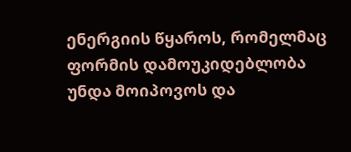ენერგიის წყაროს, რომელმაც ფორმის დამოუკიდებლობა უნდა მოიპოვოს და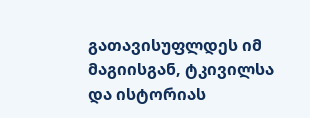გათავისუფლდეს იმ მაგიისგან, ტკივილსა და ისტორიას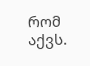რომ აქვს.